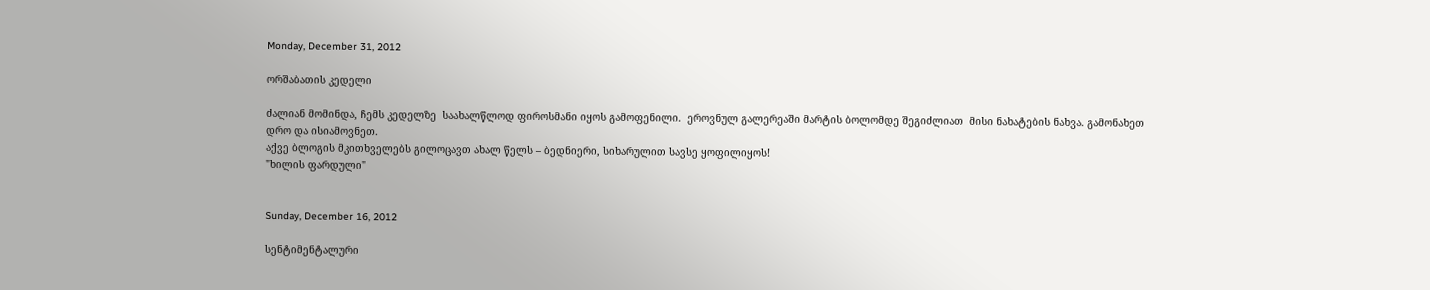Monday, December 31, 2012

ორშაბათის კედელი

ძალიან მომინდა, ჩემს კედელზე  საახალწლოდ ფიროსმანი იყოს გამოფენილი.  ეროვნულ გალერეაში მარტის ბოლომდე შეგიძლიათ  მისი ნახატების ნახვა. გამონახეთ დრო და ისიამოვნეთ.
აქვე ბლოგის მკითხველებს გილოცავთ ახალ წელს – ბედნიერი, სიხარულით სავსე ყოფილიყოს!
"ხილის ფარდული"


Sunday, December 16, 2012

სენტიმენტალური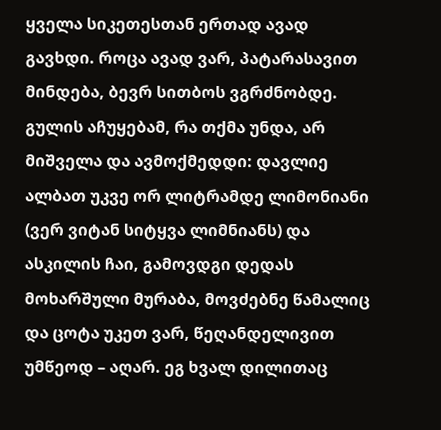ყველა სიკეთესთან ერთად ავად გავხდი. როცა ავად ვარ, პატარასავით მინდება, ბევრ სითბოს ვგრძნობდე. გულის აჩუყებამ, რა თქმა უნდა, არ მიშველა და ავმოქმედდი: დავლიე ალბათ უკვე ორ ლიტრამდე ლიმონიანი (ვერ ვიტან სიტყვა ლიმნიანს) და ასკილის ჩაი, გამოვდგი დედას მოხარშული მურაბა, მოვძებნე წამალიც და ცოტა უკეთ ვარ, წეღანდელივით უმწეოდ – აღარ. ეგ ხვალ დილითაც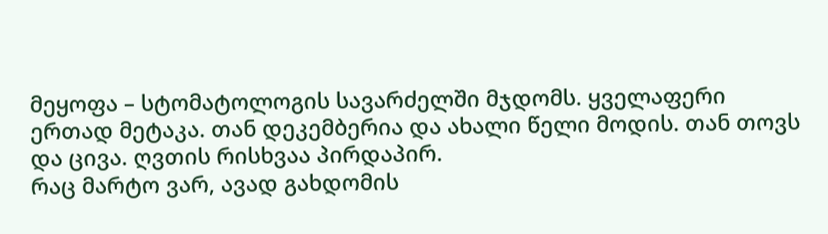მეყოფა – სტომატოლოგის სავარძელში მჯდომს. ყველაფერი ერთად მეტაკა. თან დეკემბერია და ახალი წელი მოდის. თან თოვს და ცივა. ღვთის რისხვაა პირდაპირ.
რაც მარტო ვარ, ავად გახდომის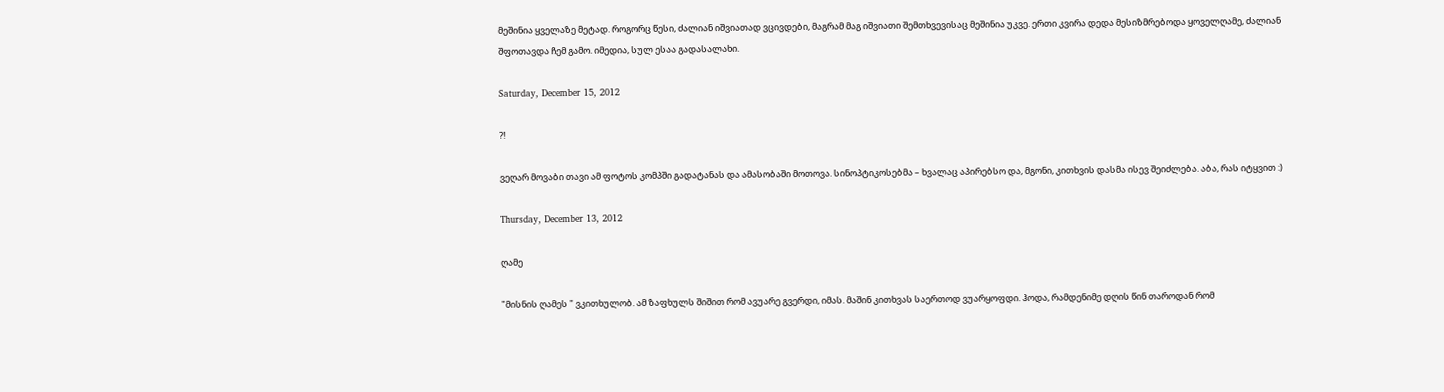მეშინია ყველაზე მეტად. როგორც წესი, ძალიან იშვიათად ვცივდები, მაგრამ მაგ იშვიათი შემთხვევისაც მეშინია უკვე. ერთი კვირა დედა მესიზმრებოდა ყოველღამე, ძალიან შფოთავდა ჩემ გამო. იმედია, სულ ესაა გადასალახი.

Saturday, December 15, 2012

?!

ვეღარ მოვაბი თავი ამ ფოტოს კომპში გადატანას და ამასობაში მოთოვა. სინოპტიკოსებმა – ხვალაც აპირებსო და, მგონი, კითხვის დასმა ისევ შეიძლება. აბა, რას იტყვით :)

Thursday, December 13, 2012

ღამე

"მისნის ღამეს " ვკითხულობ. ამ ზაფხულს შიშით რომ ავუარე გვერდი, იმას. მაშინ კითხვას საერთოდ ვუარყოფდი. ჰოდა, რამდენიმე დღის წინ თაროდან რომ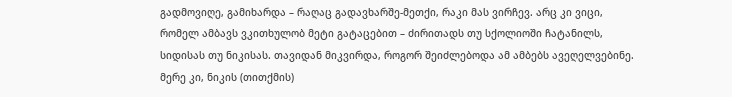გადმოვიღე, გამიხარდა – რაღაც გადავხარშე-მეთქი, რაკი მას ვირჩევ. არც კი ვიცი, რომელ ამბავს ვკითხულობ მეტი გატაცებით – ძირითადს თუ სქოლიოში ჩატანილს, სიდისას თუ ნიკისას. თავიდან მიკვირდა, როგორ შეიძლებოდა ამ ამბებს ავეღელვებინე. მერე კი, ნიკის (თითქმის)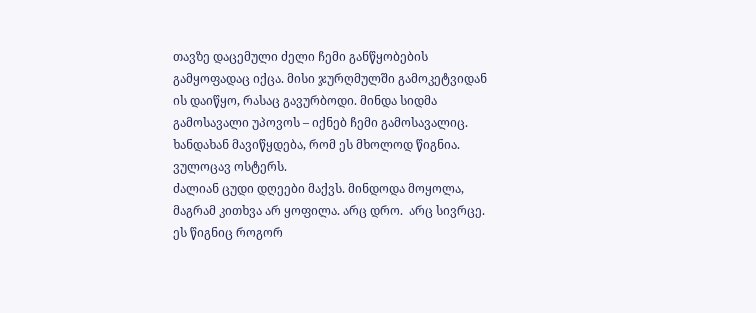თავზე დაცემული ძელი ჩემი განწყობების გამყოფადაც იქცა. მისი ჯურღმულში გამოკეტვიდან ის დაიწყო, რასაც გავურბოდი. მინდა სიდმა გამოსავალი უპოვოს – იქნებ ჩემი გამოსავალიც. ხანდახან მავიწყდება, რომ ეს მხოლოდ წიგნია. ვულოცავ ოსტერს.
ძალიან ცუდი დღეები მაქვს. მინდოდა მოყოლა, მაგრამ კითხვა არ ყოფილა. არც დრო.  არც სივრცე. ეს წიგნიც როგორ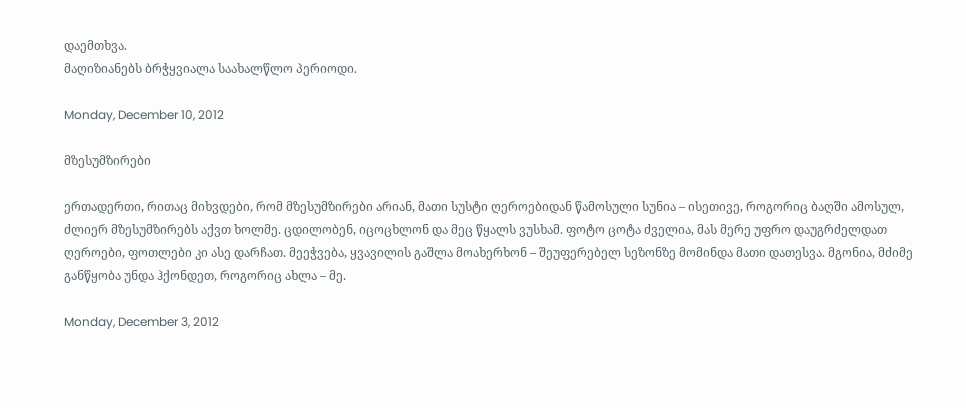დაემთხვა.
მაღიზიანებს ბრჭყვიალა საახალწლო პერიოდი.

Monday, December 10, 2012

მზესუმზირები

ერთადერთი, რითაც მიხვდები, რომ მზესუმზირები არიან, მათი სუსტი ღეროებიდან წამოსული სუნია – ისეთივე, როგორიც ბაღში ამოსულ, ძლიერ მზესუმზირებს აქვთ ხოლმე. ცდილობენ, იცოცხლონ და მეც წყალს ვუსხამ. ფოტო ცოტა ძველია, მას მერე უფრო დაუგრძელდათ ღეროები, ფოთლები კი ასე დარჩათ. მეეჭვება, ყვავილის გაშლა მოახერხონ – შეუფერებელ სეზონზე მომინდა მათი დათესვა. მგონია, მძიმე განწყობა უნდა ჰქონდეთ, როგორიც ახლა – მე.

Monday, December 3, 2012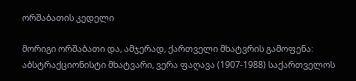ორშაბათის კედელი

მორიგი ორშაბათი და, ამჯერად, ქართველი მხატვრის გამოფენა:
აბსტრაქციონისტი მხატვარი, ვერა ფაღავა (1907-1988) საქართველოს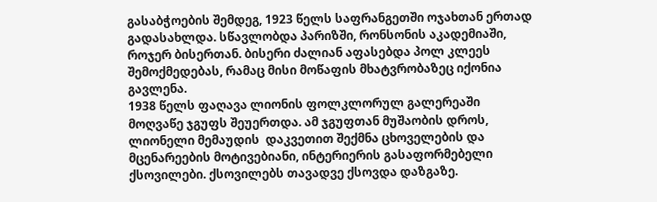გასაბჭოების შემდეგ, 1923 წელს საფრანგეთში ოჯახთან ერთად გადასახლდა. სწავლობდა პარიზში, რონსონის აკადემიაში, როჯერ ბისერთან. ბისერი ძალიან აფასებდა პოლ კლეეს შემოქმედებას, რამაც მისი მოწაფის მხატვრობაზეც იქონია გავლენა.
1938 წელს ფაღავა ლიონის ფოლკლორულ გალერეაში მოღვაწე ჯგუფს შეუერთდა. ამ ჯგუფთან მუშაობის დროს, ლიონელი მემაუდის  დაკვეთით შექმნა ცხოველების და მცენარეების მოტივებიანი, ინტერიერის გასაფორმებელი ქსოვილები. ქსოვილებს თავადვე ქსოვდა დაზგაზე.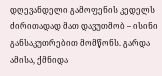დღევანდელი გამოფენის კედელს ძირითადად მათ დავუთმობ – ისინი განსაკუთრებით მომწონს. გარდა ამისა, ქმნიდა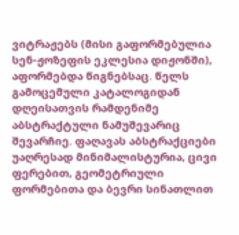ვიტრაჟებს (მისი გაფორმებულია სენ-ჟოზეფის ეკლესია დიჟონში), აფორმებდა წიგნებსაც. წელს გამოცემული კატალოგიდან დღეისათვის რამდენიმე აბსტრაქტული ნამუშევარიც შევარჩიე. ფაღავას აბსტრაქციები უაღრესად მინიმალისტურია, ცივი ფერებით, გეომეტრიული ფორმებითა და ბევრი სინათლით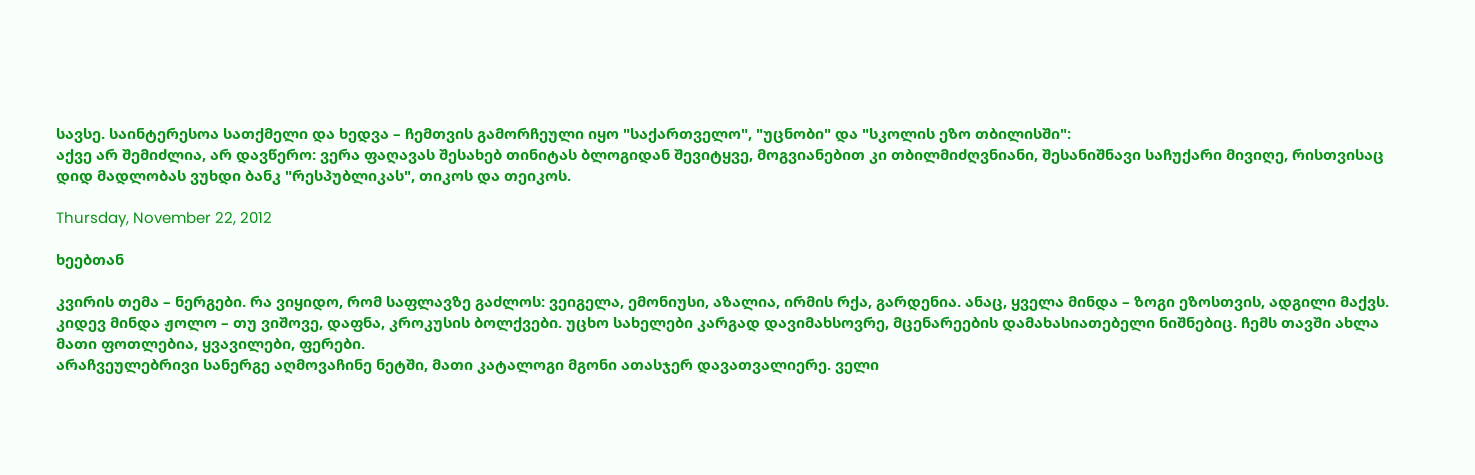სავსე. საინტერესოა სათქმელი და ხედვა – ჩემთვის გამორჩეული იყო "საქართველო", "უცნობი" და "სკოლის ეზო თბილისში":
აქვე არ შემიძლია, არ დავწერო: ვერა ფაღავას შესახებ თინიტას ბლოგიდან შევიტყვე, მოგვიანებით კი თბილმიძღვნიანი, შესანიშნავი საჩუქარი მივიღე, რისთვისაც დიდ მადლობას ვუხდი ბანკ "რესპუბლიკას", თიკოს და თეიკოს.

Thursday, November 22, 2012

ხეებთან

კვირის თემა – ნერგები. რა ვიყიდო, რომ საფლავზე გაძლოს: ვეიგელა, ემონიუსი, აზალია, ირმის რქა, გარდენია. ანაც, ყველა მინდა – ზოგი ეზოსთვის, ადგილი მაქვს. კიდევ მინდა ჟოლო – თუ ვიშოვე, დაფნა, კროკუსის ბოლქვები. უცხო სახელები კარგად დავიმახსოვრე, მცენარეების დამახასიათებელი ნიშნებიც. ჩემს თავში ახლა მათი ფოთლებია, ყვავილები, ფერები.
არაჩვეულებრივი სანერგე აღმოვაჩინე ნეტში, მათი კატალოგი მგონი ათასჯერ დავათვალიერე. ველი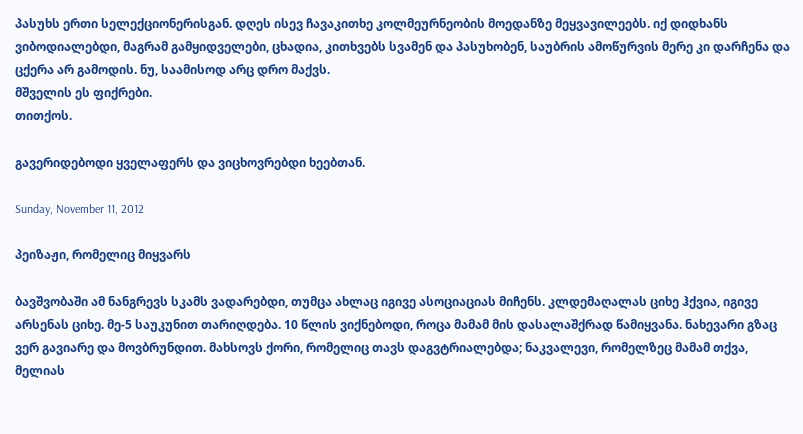პასუხს ერთი სელექციონერისგან. დღეს ისევ ჩავაკითხე კოლმეურნეობის მოედანზე მეყვავილეებს. იქ დიდხანს ვიბოდიალებდი, მაგრამ გამყიდველები, ცხადია, კითხვებს სვამენ და პასუხობენ, საუბრის ამოწურვის მერე კი დარჩენა და ცქერა არ გამოდის. ნუ, საამისოდ არც დრო მაქვს.
მშველის ეს ფიქრები.
თითქოს.

გავერიდებოდი ყველაფერს და ვიცხოვრებდი ხეებთან.

Sunday, November 11, 2012

პეიზაჟი, რომელიც მიყვარს

ბავშვობაში ამ ნანგრევს სკამს ვადარებდი, თუმცა ახლაც იგივე ასოციაციას მიჩენს. კლდემაღალას ციხე ჰქვია, იგივე არსენას ციხე. მე-5 საუკუნით თარიღდება. 10 წლის ვიქნებოდი, როცა მამამ მის დასალაშქრად წამიყვანა. ნახევარი გზაც ვერ გავიარე და მოვბრუნდით. მახსოვს ქორი, რომელიც თავს დაგვტრიალებდა; ნაკვალევი, რომელზეც მამამ თქვა, მელიას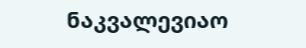ნაკვალევიაო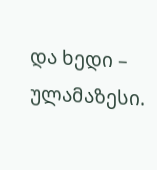და ხედი – ულამაზესი.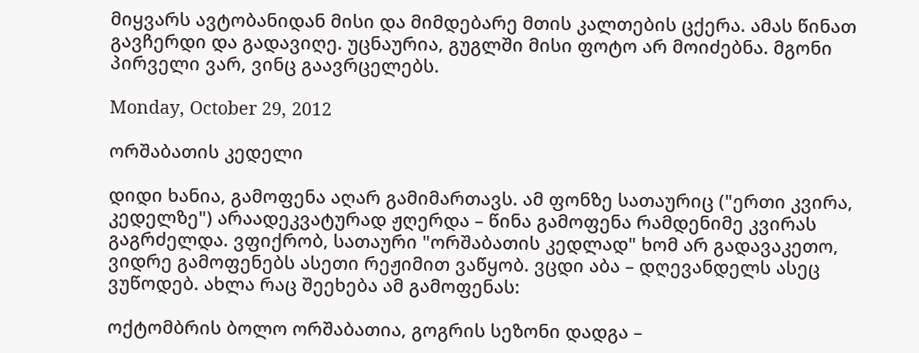მიყვარს ავტობანიდან მისი და მიმდებარე მთის კალთების ცქერა. ამას წინათ გავჩერდი და გადავიღე. უცნაურია, გუგლში მისი ფოტო არ მოიძებნა. მგონი პირველი ვარ, ვინც გაავრცელებს.

Monday, October 29, 2012

ორშაბათის კედელი

დიდი ხანია, გამოფენა აღარ გამიმართავს. ამ ფონზე სათაურიც ("ერთი კვირა, კედელზე") არაადეკვატურად ჟღერდა – წინა გამოფენა რამდენიმე კვირას გაგრძელდა. ვფიქრობ, სათაური "ორშაბათის კედლად" ხომ არ გადავაკეთო, ვიდრე გამოფენებს ასეთი რეჟიმით ვაწყობ. ვცდი აბა – დღევანდელს ასეც ვუწოდებ. ახლა რაც შეეხება ამ გამოფენას:

ოქტომბრის ბოლო ორშაბათია, გოგრის სეზონი დადგა –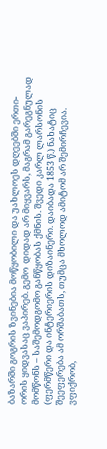ბაზარში გოგრის ზვინებია მოწყობილი და უახლოეს დღეებში ერთი-ორის ყიდვასაც ვაპირებ. გემო  დიდად არ მიყვარს, მაგრამ გარეგნულად მომწონს – საშემოდგომო განწყობას ქმნის. შვედი კარლ ლარსონის (ფერმწერი და ინტერიერის დიზაინერი. დაიბადა 1853 წ.) ნახატიც შეეფერება ამ ორშაბათს, თუმცა მხოლოდ ამიტომ არ შემირჩევია. ვფიქრობ,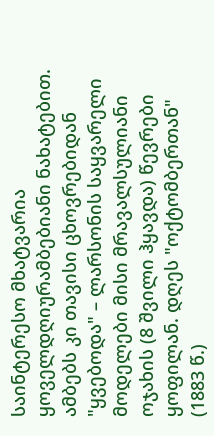საინტერესო მხატვარია ყოველდღიურამბებიანი ნახატებით. ამბებს კი თავისი ცხოვრებიდან "ყვებოდა" – ლარსონის საყვარელი მოდელები მისი მრავალსულიანი ოჯახის (8 შვილი ჰყავდა) წევრები ყოფილან. დღეს "ოქტომბერთან" (1883 წ.)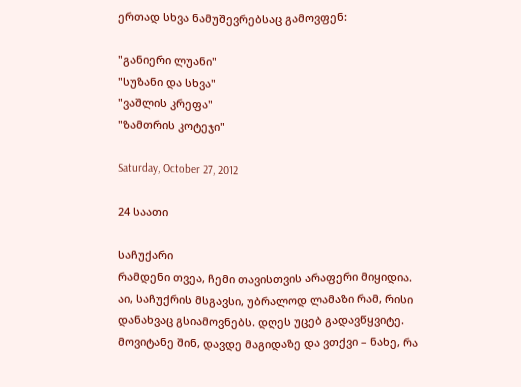ერთად სხვა ნამუშევრებსაც გამოვფენ:

"განიერი ლუანი"
"სუზანი და სხვა"
"ვაშლის კრეფა"
"ზამთრის კოტეჯი"

Saturday, October 27, 2012

24 საათი

საჩუქარი
რამდენი თვეა, ჩემი თავისთვის არაფერი მიყიდია. აი, საჩუქრის მსგავსი, უბრალოდ ლამაზი რამ, რისი დანახვაც გსიამოვნებს. დღეს უცებ გადავწყვიტე. მოვიტანე შინ, დავდე მაგიდაზე და ვთქვი – ნახე, რა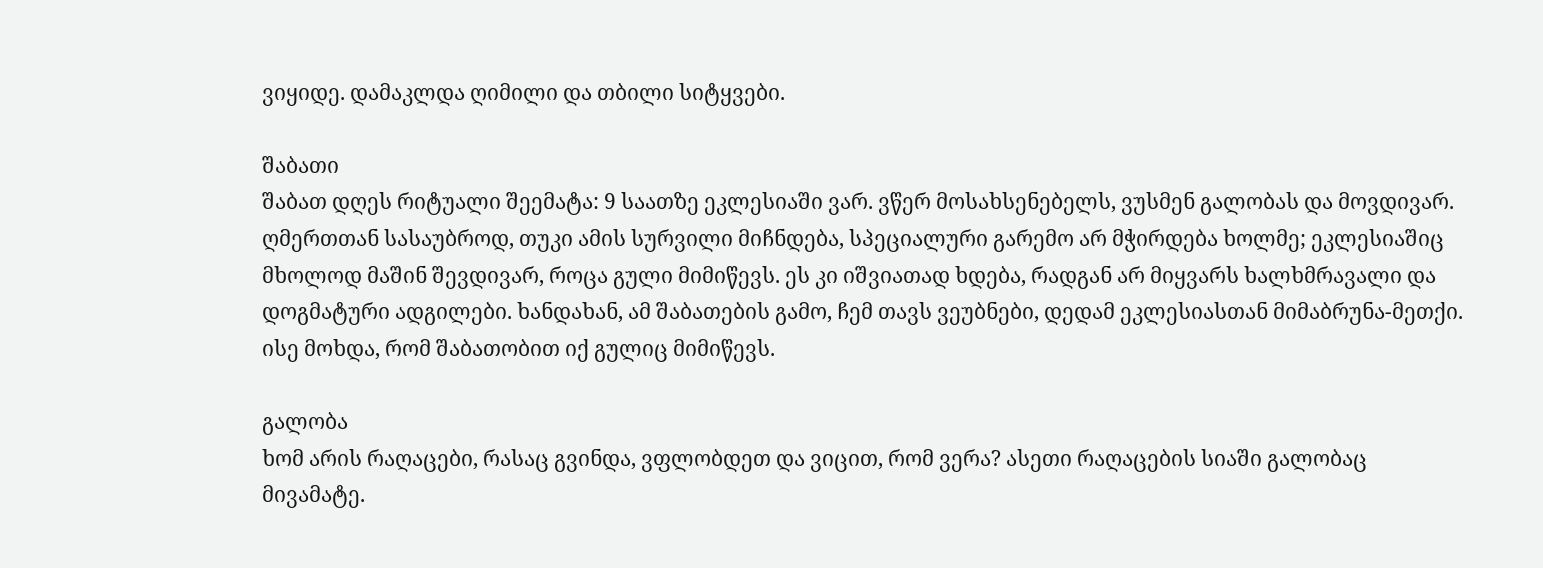ვიყიდე. დამაკლდა ღიმილი და თბილი სიტყვები.

შაბათი
შაბათ დღეს რიტუალი შეემატა: 9 საათზე ეკლესიაში ვარ. ვწერ მოსახსენებელს, ვუსმენ გალობას და მოვდივარ. ღმერთთან სასაუბროდ, თუკი ამის სურვილი მიჩნდება, სპეციალური გარემო არ მჭირდება ხოლმე; ეკლესიაშიც მხოლოდ მაშინ შევდივარ, როცა გული მიმიწევს. ეს კი იშვიათად ხდება, რადგან არ მიყვარს ხალხმრავალი და დოგმატური ადგილები. ხანდახან, ამ შაბათების გამო, ჩემ თავს ვეუბნები, დედამ ეკლესიასთან მიმაბრუნა-მეთქი. ისე მოხდა, რომ შაბათობით იქ გულიც მიმიწევს.

გალობა
ხომ არის რაღაცები, რასაც გვინდა, ვფლობდეთ და ვიცით, რომ ვერა? ასეთი რაღაცების სიაში გალობაც მივამატე.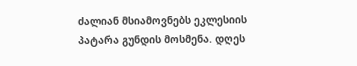ძალიან მსიამოვნებს ეკლესიის პატარა გუნდის მოსმენა. დღეს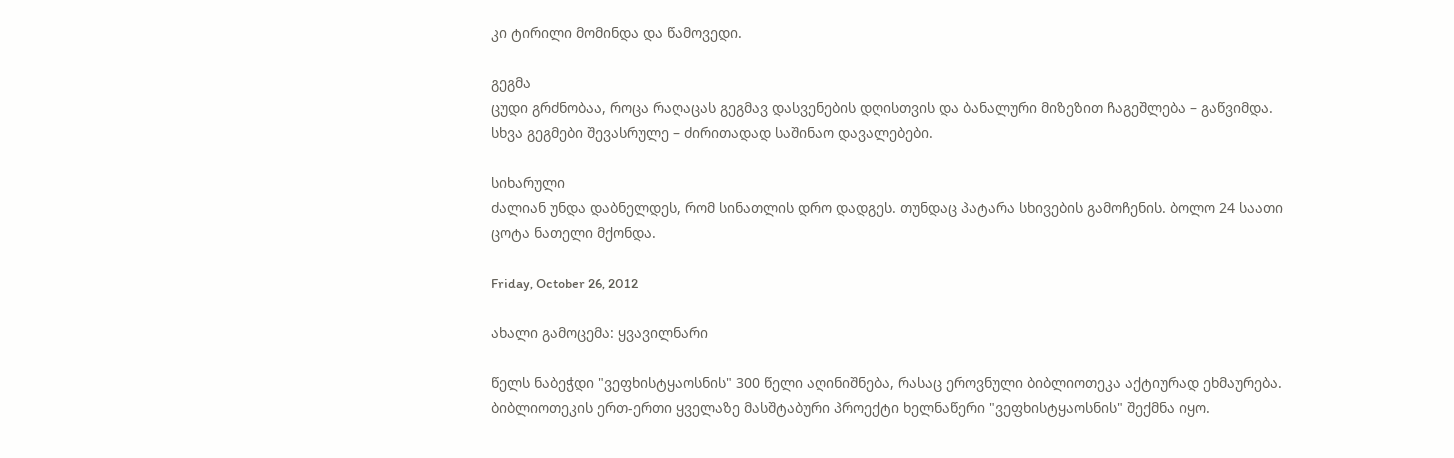კი ტირილი მომინდა და წამოვედი.

გეგმა
ცუდი გრძნობაა, როცა რაღაცას გეგმავ დასვენების დღისთვის და ბანალური მიზეზით ჩაგეშლება – გაწვიმდა. სხვა გეგმები შევასრულე – ძირითადად საშინაო დავალებები.

სიხარული
ძალიან უნდა დაბნელდეს, რომ სინათლის დრო დადგეს. თუნდაც პატარა სხივების გამოჩენის. ბოლო 24 საათი ცოტა ნათელი მქონდა.

Friday, October 26, 2012

ახალი გამოცემა: ყვავილნარი

წელს ნაბეჭდი "ვეფხისტყაოსნის" 300 წელი აღინიშნება, რასაც ეროვნული ბიბლიოთეკა აქტიურად ეხმაურება. ბიბლიოთეკის ერთ-ერთი ყველაზე მასშტაბური პროექტი ხელნაწერი "ვეფხისტყაოსნის" შექმნა იყო.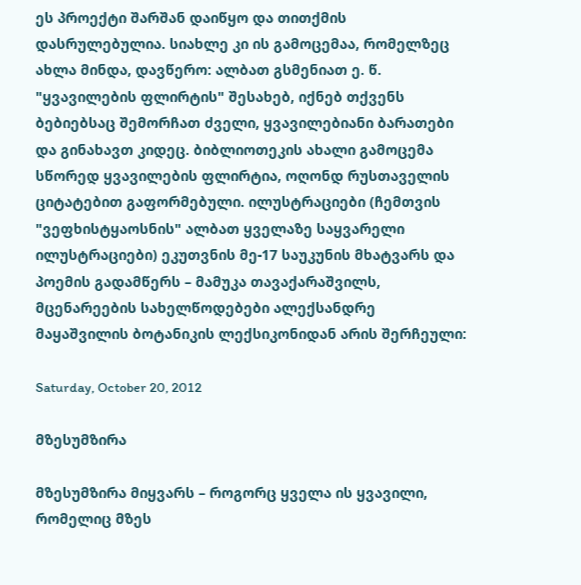ეს პროექტი შარშან დაიწყო და თითქმის დასრულებულია. სიახლე კი ის გამოცემაა, რომელზეც ახლა მინდა, დავწერო: ალბათ გსმენიათ ე. წ. "ყვავილების ფლირტის" შესახებ, იქნებ თქვენს ბებიებსაც შემორჩათ ძველი, ყვავილებიანი ბარათები და გინახავთ კიდეც. ბიბლიოთეკის ახალი გამოცემა სწორედ ყვავილების ფლირტია, ოღონდ რუსთაველის ციტატებით გაფორმებული. ილუსტრაციები (ჩემთვის "ვეფხისტყაოსნის" ალბათ ყველაზე საყვარელი ილუსტრაციები) ეკუთვნის მე-17 საუკუნის მხატვარს და პოემის გადამწერს – მამუკა თავაქარაშვილს, მცენარეების სახელწოდებები ალექსანდრე მაყაშვილის ბოტანიკის ლექსიკონიდან არის შერჩეული:

Saturday, October 20, 2012

მზესუმზირა

მზესუმზირა მიყვარს – როგორც ყველა ის ყვავილი, რომელიც მზეს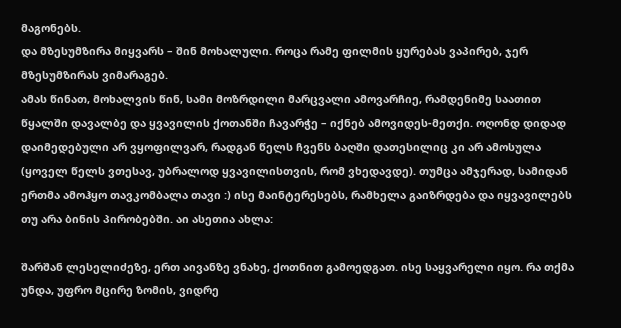მაგონებს.
და მზესუმზირა მიყვარს – შინ მოხალული. როცა რამე ფილმის ყურებას ვაპირებ, ჯერ მზესუმზირას ვიმარაგებ.
ამას წინათ, მოხალვის წინ, სამი მოზრდილი მარცვალი ამოვარჩიე, რამდენიმე საათით წყალში დავალბე და ყვავილის ქოთანში ჩავარჭე – იქნებ ამოვიდეს-მეთქი. ოღონდ დიდად დაიმედებული არ ვყოფილვარ, რადგან წელს ჩვენს ბაღში დათესილიც კი არ ამოსულა (ყოველ წელს ვთესავ, უბრალოდ ყვავილისთვის, რომ ვხედავდე). თუმცა ამჯერად, სამიდან ერთმა ამოჰყო თავკომბალა თავი :) ისე მაინტერესებს, რამხელა გაიზრდება და იყვავილებს თუ არა ბინის პირობებში. აი ასეთია ახლა:

შარშან ლესელიძეზე, ერთ აივანზე ვნახე, ქოთნით გამოედგათ. ისე საყვარელი იყო. რა თქმა უნდა, უფრო მცირე ზომის, ვიდრე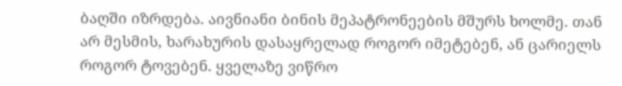ბაღში იზრდება. აივნიანი ბინის მეპატრონეების მშურს ხოლმე. თან არ მესმის, ხარახურის დასაყრელად როგორ იმეტებენ, ან ცარიელს როგორ ტოვებენ. ყველაზე ვიწრო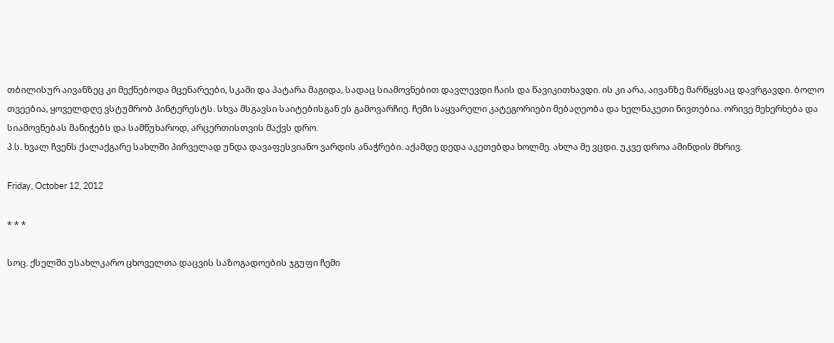თბილისურ აივანზეც კი მექნებოდა მცენარეები, სკამი და პატარა მაგიდა, სადაც სიამოვნებით დავლევდი ჩაის და წავიკითხავდი. ის კი არა, აივანზე მარწყვსაც დავრგავდი. ბოლო თვეებია, ყოველდღე ვსტუმრობ პინტერესტს. სხვა მსგავსი საიტებისგან ეს გამოვარჩიე. ჩემი საყვარელი კატეგორიები მებაღეობა და ხელნაკეთი ნივთებია. ორივე მეხერხება და სიამოვნებას მანიჭებს და სამწუხაროდ, არცერთისთვის მაქვს დრო.
პ.ს. ხვალ ჩვენს ქალაქგარე სახლში პირველად უნდა დავაფესვიანო ვარდის ანაჭრები. აქამდე დედა აკეთებდა ხოლმე. ახლა მე ვცდი. უკვე დროა ამინდის მხრივ.

Friday, October 12, 2012

* * *

სოც. ქსელში უსახლკარო ცხოველთა დაცვის საზოგადოების ჯგუფი ჩემი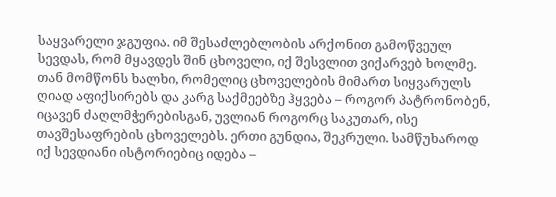საყვარელი ჯგუფია. იმ შესაძლებლობის არქონით გამოწვეულ სევდას, რომ მყავდეს შინ ცხოველი, იქ შესვლით ვიქარვებ ხოლმე. თან მომწონს ხალხი, რომელიც ცხოველების მიმართ სიყვარულს ღიად აფიქსირებს და კარგ საქმეებზე ჰყვება – როგორ პატრონობენ, იცავენ ძაღლმჭერებისგან, უვლიან როგორც საკუთარ, ისე თავშესაფრების ცხოველებს. ერთი გუნდია, შეკრული. სამწუხაროდ იქ სევდიანი ისტორიებიც იდება –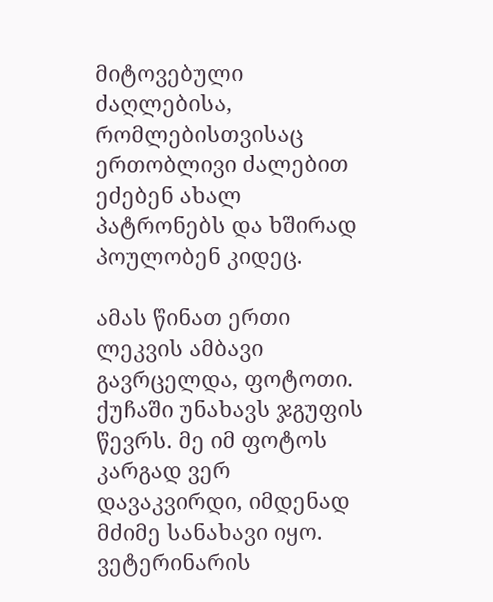მიტოვებული ძაღლებისა, რომლებისთვისაც ერთობლივი ძალებით ეძებენ ახალ პატრონებს და ხშირად პოულობენ კიდეც.

ამას წინათ ერთი ლეკვის ამბავი გავრცელდა, ფოტოთი. ქუჩაში უნახავს ჯგუფის წევრს. მე იმ ფოტოს კარგად ვერ დავაკვირდი, იმდენად მძიმე სანახავი იყო. ვეტერინარის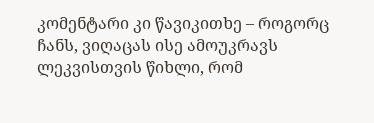კომენტარი კი წავიკითხე – როგორც ჩანს, ვიღაცას ისე ამოუკრავს ლეკვისთვის წიხლი, რომ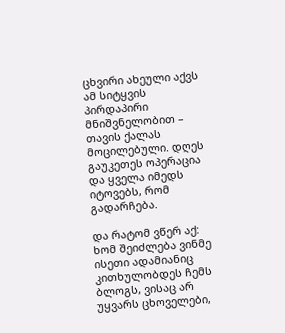ცხვირი ახეული აქვს ამ სიტყვის პირდაპირი მნიშვნელობით – თავის ქალას მოცილებული. დღეს გაუკეთეს ოპერაცია და ყველა იმედს იტოვებს, რომ გადარჩება.

და რატომ ვწერ აქ:
ხომ შეიძლება ვინმე ისეთი ადამიანიც კითხულობდეს ჩემს ბლოგს, ვისაც არ უყვარს ცხოველები,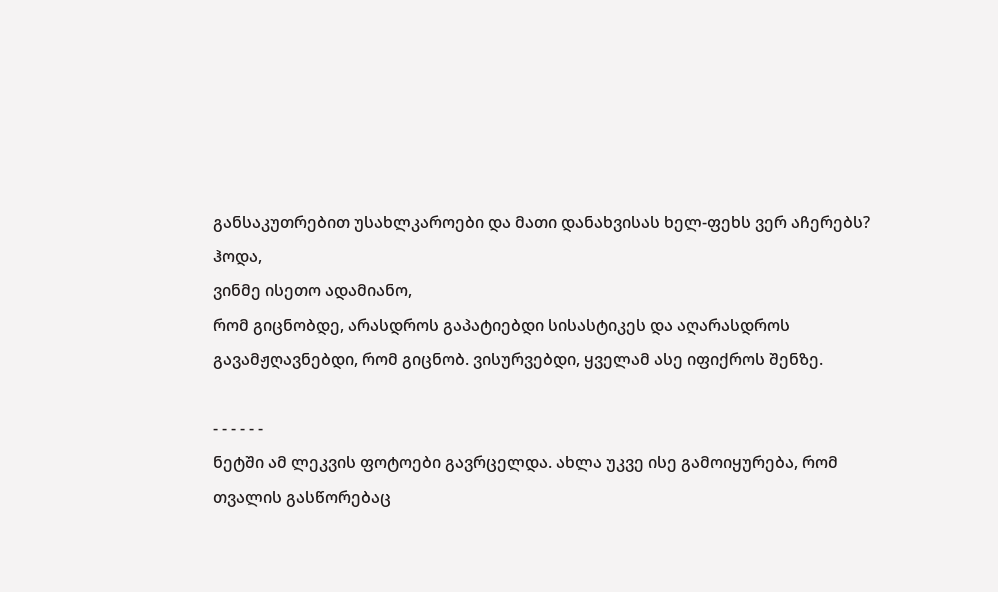განსაკუთრებით უსახლკაროები და მათი დანახვისას ხელ-ფეხს ვერ აჩერებს?
ჰოდა,
ვინმე ისეთო ადამიანო,
რომ გიცნობდე, არასდროს გაპატიებდი სისასტიკეს და აღარასდროს გავამჟღავნებდი, რომ გიცნობ. ვისურვებდი, ყველამ ასე იფიქროს შენზე.

- - - - - -
ნეტში ამ ლეკვის ფოტოები გავრცელდა. ახლა უკვე ისე გამოიყურება, რომ თვალის გასწორებაც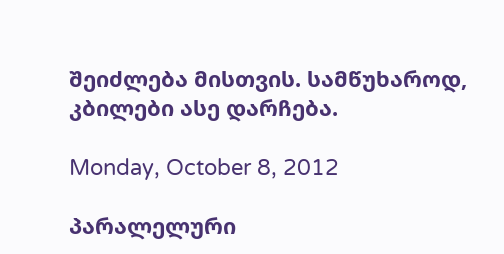შეიძლება მისთვის. სამწუხაროდ, კბილები ასე დარჩება.

Monday, October 8, 2012

პარალელური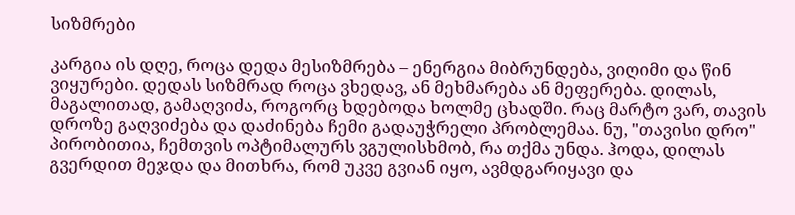სიზმრები

კარგია ის დღე, როცა დედა მესიზმრება – ენერგია მიბრუნდება, ვიღიმი და წინ ვიყურები. დედას სიზმრად როცა ვხედავ, ან მეხმარება ან მეფერება. დილას, მაგალითად, გამაღვიძა, როგორც ხდებოდა ხოლმე ცხადში. რაც მარტო ვარ, თავის დროზე გაღვიძება და დაძინება ჩემი გადაუჭრელი პრობლემაა. ნუ, "თავისი დრო" პირობითია, ჩემთვის ოპტიმალურს ვგულისხმობ, რა თქმა უნდა. ჰოდა, დილას გვერდით მეჯდა და მითხრა, რომ უკვე გვიან იყო, ავმდგარიყავი და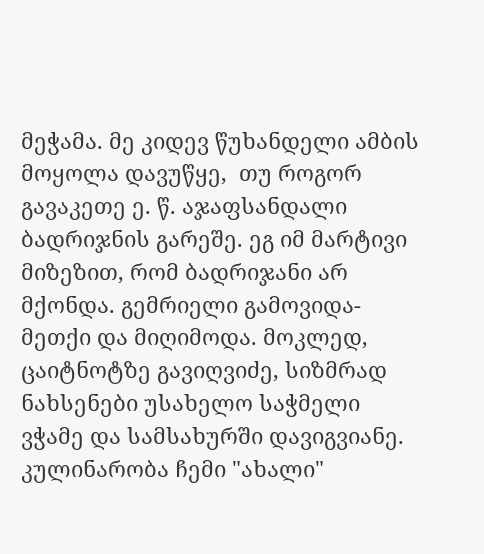მეჭამა. მე კიდევ წუხანდელი ამბის მოყოლა დავუწყე,  თუ როგორ გავაკეთე ე. წ. აჯაფსანდალი ბადრიჯნის გარეშე. ეგ იმ მარტივი მიზეზით, რომ ბადრიჯანი არ მქონდა. გემრიელი გამოვიდა-მეთქი და მიღიმოდა. მოკლედ, ცაიტნოტზე გავიღვიძე, სიზმრად ნახსენები უსახელო საჭმელი ვჭამე და სამსახურში დავიგვიანე.
კულინარობა ჩემი "ახალი"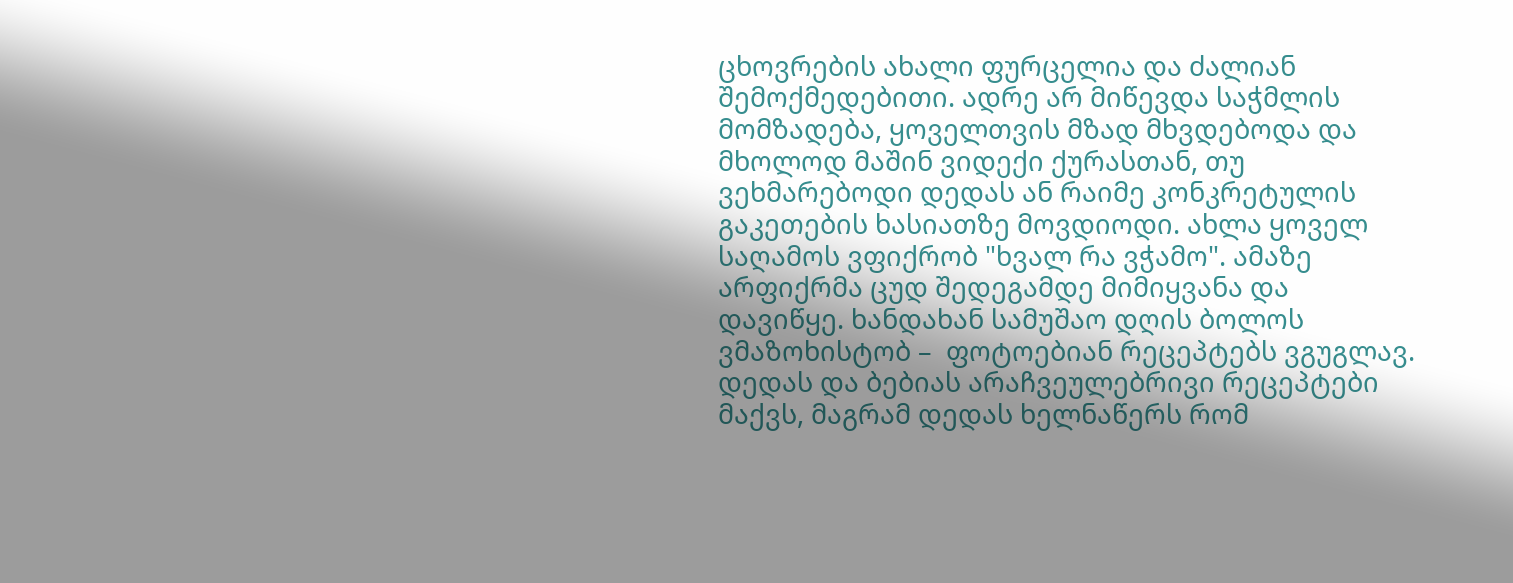ცხოვრების ახალი ფურცელია და ძალიან შემოქმედებითი. ადრე არ მიწევდა საჭმლის მომზადება, ყოველთვის მზად მხვდებოდა და მხოლოდ მაშინ ვიდექი ქურასთან, თუ ვეხმარებოდი დედას ან რაიმე კონკრეტულის გაკეთების ხასიათზე მოვდიოდი. ახლა ყოველ საღამოს ვფიქრობ "ხვალ რა ვჭამო". ამაზე არფიქრმა ცუდ შედეგამდე მიმიყვანა და დავიწყე. ხანდახან სამუშაო დღის ბოლოს ვმაზოხისტობ –  ფოტოებიან რეცეპტებს ვგუგლავ. დედას და ბებიას არაჩვეულებრივი რეცეპტები მაქვს, მაგრამ დედას ხელნაწერს რომ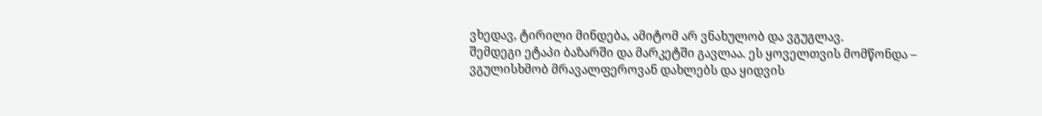ვხედავ, ტირილი მინდება, ამიტომ არ ვნახულობ და ვგუგლავ.
შემდეგი ეტაპი ბაზარში და მარკეტში გავლაა. ეს ყოველთვის მომწონდა – ვგულისხმობ მრავალფეროვან დახლებს და ყიდვის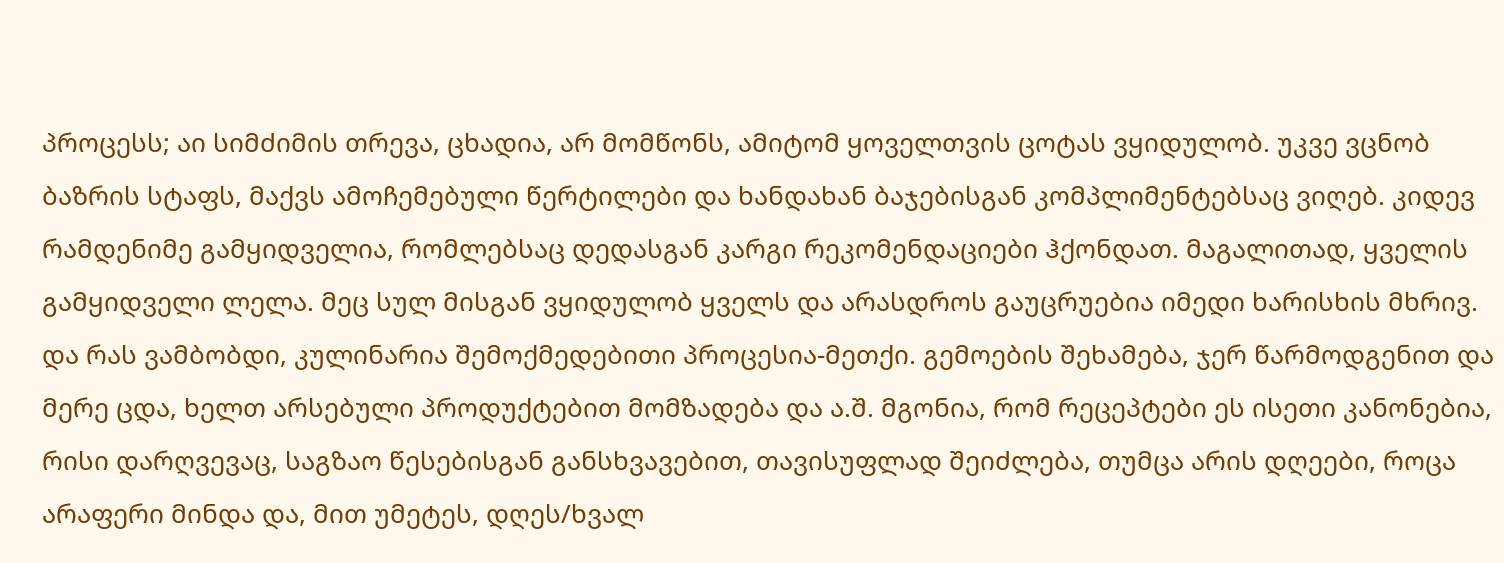პროცესს; აი სიმძიმის თრევა, ცხადია, არ მომწონს, ამიტომ ყოველთვის ცოტას ვყიდულობ. უკვე ვცნობ ბაზრის სტაფს, მაქვს ამოჩემებული წერტილები და ხანდახან ბაჯებისგან კომპლიმენტებსაც ვიღებ. კიდევ რამდენიმე გამყიდველია, რომლებსაც დედასგან კარგი რეკომენდაციები ჰქონდათ. მაგალითად, ყველის გამყიდველი ლელა. მეც სულ მისგან ვყიდულობ ყველს და არასდროს გაუცრუებია იმედი ხარისხის მხრივ.
და რას ვამბობდი, კულინარია შემოქმედებითი პროცესია-მეთქი. გემოების შეხამება, ჯერ წარმოდგენით და მერე ცდა, ხელთ არსებული პროდუქტებით მომზადება და ა.შ. მგონია, რომ რეცეპტები ეს ისეთი კანონებია, რისი დარღვევაც, საგზაო წესებისგან განსხვავებით, თავისუფლად შეიძლება, თუმცა არის დღეები, როცა არაფერი მინდა და, მით უმეტეს, დღეს/ხვალ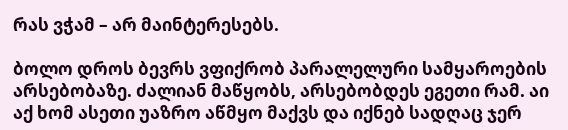რას ვჭამ – არ მაინტერესებს.

ბოლო დროს ბევრს ვფიქრობ პარალელური სამყაროების არსებობაზე. ძალიან მაწყობს, არსებობდეს ეგეთი რამ. აი აქ ხომ ასეთი უაზრო აწმყო მაქვს და იქნებ სადღაც ჯერ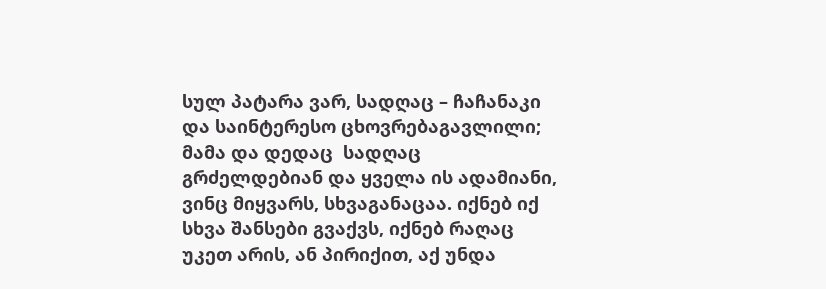სულ პატარა ვარ, სადღაც – ჩაჩანაკი და საინტერესო ცხოვრებაგავლილი; მამა და დედაც  სადღაც გრძელდებიან და ყველა ის ადამიანი, ვინც მიყვარს, სხვაგანაცაა. იქნებ იქ სხვა შანსები გვაქვს, იქნებ რაღაც უკეთ არის, ან პირიქით, აქ უნდა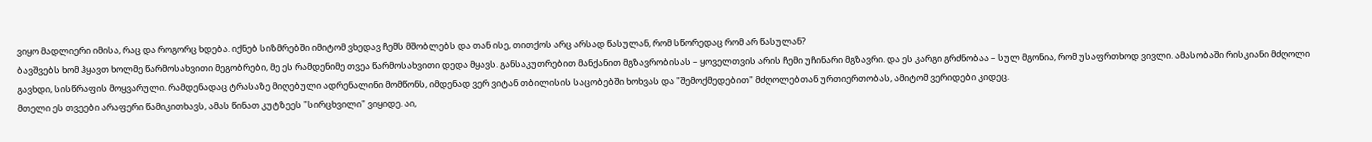ვიყო მადლიერი იმისა, რაც და როგორც ხდება. იქნებ სიზმრებში იმიტომ ვხედავ ჩემს მშობლებს და თან ისე, თითქოს არც არსად წასულან, რომ სწორედაც რომ არ წასულან?
ბავშვებს ხომ ჰყავთ ხოლმე წარმოსახვითი მეგობრები, მე ეს რამდენიმე თვეა წარმოსახვითი დედა მყავს. განსაკუთრებით მანქანით მგზავრობისას – ყოველთვის არის ჩემი უჩინარი მგზავრი. და ეს კარგი გრძნობაა – სულ მგონია, რომ უსაფრთხოდ ვივლი. ამასობაში რისკიანი მძღოლი გავხდი, სისწრაფის მოყვარული. რამდენადაც ტრასაზე მიღებული ადრენალინი მომწონს, იმდენად ვერ ვიტან თბილისის საცობებში ხოხვას და "შემოქმედებით" მძღოლებთან ურთიერთობას, ამიტომ ვერიდები კიდეც.
მთელი ეს თვეები არაფერი წამიკითხავს, ამას წინათ კუტზეეს "სირცხვილი" ვიყიდე. აი,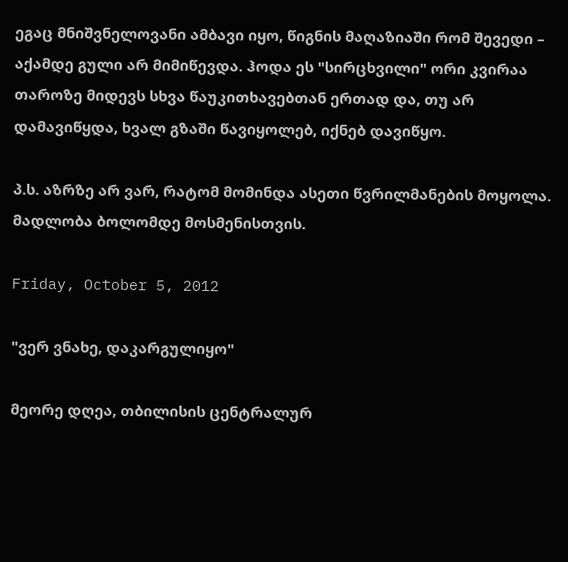ეგაც მნიშვნელოვანი ამბავი იყო, წიგნის მაღაზიაში რომ შევედი – აქამდე გული არ მიმიწევდა. ჰოდა ეს "სირცხვილი" ორი კვირაა თაროზე მიდევს სხვა წაუკითხავებთან ერთად და, თუ არ დამავიწყდა, ხვალ გზაში წავიყოლებ, იქნებ დავიწყო.

პ.ს. აზრზე არ ვარ, რატომ მომინდა ასეთი წვრილმანების მოყოლა. მადლობა ბოლომდე მოსმენისთვის.

Friday, October 5, 2012

"ვერ ვნახე, დაკარგულიყო"

მეორე დღეა, თბილისის ცენტრალურ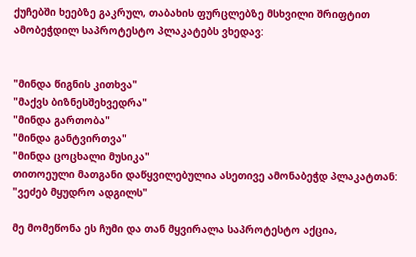ქუჩებში ხეებზე გაკრულ, თაბახის ფურცლებზე მსხვილი შრიფტით ამობეჭდილ საპროტესტო პლაკატებს ვხედავ:


"მინდა წიგნის კითხვა"
"მაქვს ბიზნესშეხვედრა"
"მინდა გართობა"
"მინდა განტვირთვა"
"მინდა ცოცხალი მუსიკა"
თითოეული მათგანი დაწყვილებულია ასეთივე ამონაბეჭდ პლაკატთან:
"ვეძებ მყუდრო ადგილს"

მე მომეწონა ეს ჩუმი და თან მყვირალა საპროტესტო აქცია,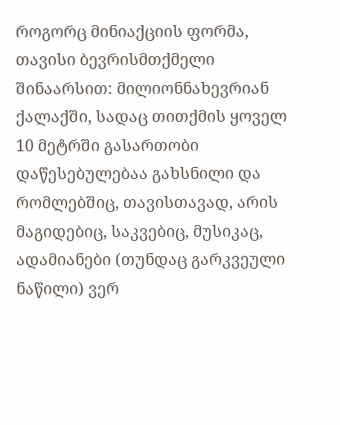როგორც მინიაქციის ფორმა, თავისი ბევრისმთქმელი შინაარსით: მილიონნახევრიან ქალაქში, სადაც თითქმის ყოველ 10 მეტრში გასართობი დაწესებულებაა გახსნილი და რომლებშიც, თავისთავად, არის მაგიდებიც, საკვებიც, მუსიკაც, ადამიანები (თუნდაც გარკვეული  ნაწილი) ვერ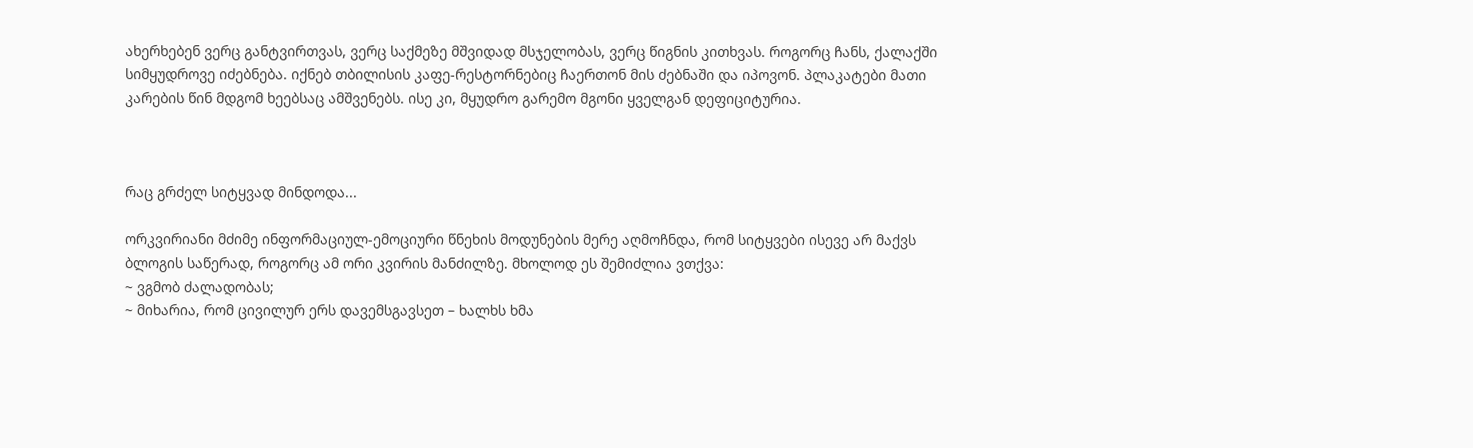ახერხებენ ვერც განტვირთვას, ვერც საქმეზე მშვიდად მსჯელობას, ვერც წიგნის კითხვას. როგორც ჩანს, ქალაქში სიმყუდროვე იძებნება. იქნებ თბილისის კაფე-რესტორნებიც ჩაერთონ მის ძებნაში და იპოვონ. პლაკატები მათი კარების წინ მდგომ ხეებსაც ამშვენებს. ისე კი, მყუდრო გარემო მგონი ყველგან დეფიციტურია.



რაც გრძელ სიტყვად მინდოდა...

ორკვირიანი მძიმე ინფორმაციულ-ემოციური წნეხის მოდუნების მერე აღმოჩნდა, რომ სიტყვები ისევე არ მაქვს ბლოგის საწერად, როგორც ამ ორი კვირის მანძილზე. მხოლოდ ეს შემიძლია ვთქვა:
~ ვგმობ ძალადობას;
~ მიხარია, რომ ცივილურ ერს დავემსგავსეთ – ხალხს ხმა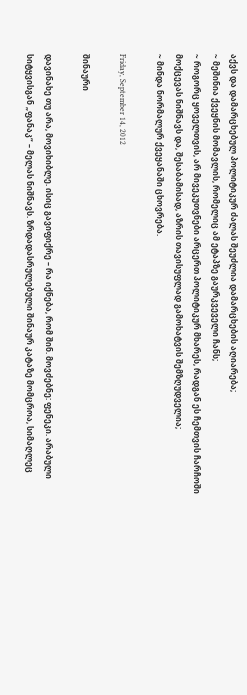აქვს და დამარცხებულ პოლიტიკურ ძალას შეუძლია დამარცხების აღიარება;
~ მეშინია ქვეყნის მომავლის, რომელიც ამ ეტაპზე გაურკვეველი ჩანს;
~ როგორც ყოველთვის, არ მივეკუთვნები არცერთ პოლიტიკურ მხარეს, რადგან ეს ჩემთვის ჩარჩოში მოქცევას ნიშნავს და, შესაბამისად, აზრის თავისუფლად გამოხატვის შემზღუდველია;
~ მინდა ნორმალურ ქვეყანაში ცხოვრება.

Friday, September 14, 2012

შინაური

დავინახე თუ არა, მოვიხიბლე. ისიც გავიფიქრე – რა იქნება, რომ შინ. მოვძებნე: ფენეკი. არაბული სიტყვისგან „ფანაკ“ – მელას ნიშნავს. ზრდადასრულებული შინაურ კატაზე მომცროა, სიმაღლეც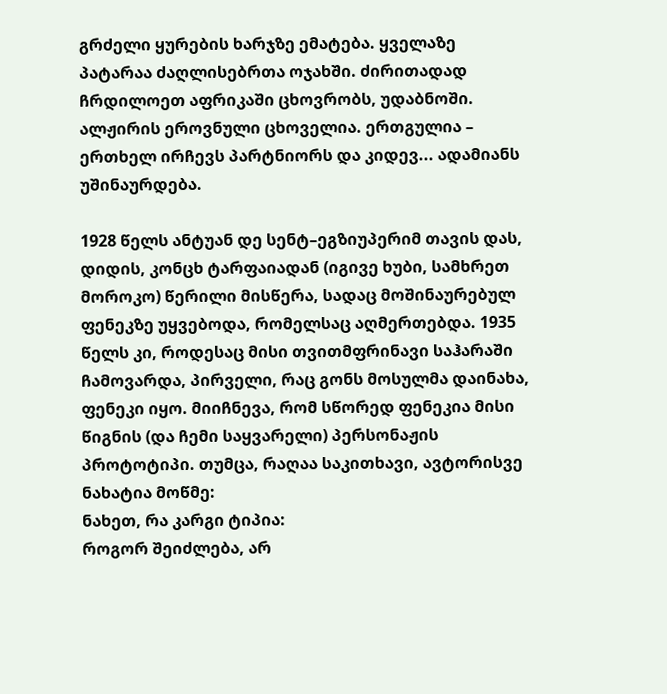გრძელი ყურების ხარჯზე ემატება. ყველაზე პატარაა ძაღლისებრთა ოჯახში. ძირითადად ჩრდილოეთ აფრიკაში ცხოვრობს, უდაბნოში. ალჟირის ეროვნული ცხოველია. ერთგულია – ერთხელ ირჩევს პარტნიორს და კიდევ... ადამიანს უშინაურდება.

1928 წელს ანტუან დე სენტ–ეგზიუპერიმ თავის დას, დიდის, კონცხ ტარფაიადან (იგივე ხუბი, სამხრეთ მოროკო) წერილი მისწერა, სადაც მოშინაურებულ ფენეკზე უყვებოდა, რომელსაც აღმერთებდა. 1935 წელს კი, როდესაც მისი თვითმფრინავი საჰარაში ჩამოვარდა, პირველი, რაც გონს მოსულმა დაინახა, ფენეკი იყო. მიიჩნევა, რომ სწორედ ფენეკია მისი წიგნის (და ჩემი საყვარელი) პერსონაჟის პროტოტიპი. თუმცა, რაღაა საკითხავი, ავტორისვე ნახატია მოწმე:
ნახეთ, რა კარგი ტიპია:
როგორ შეიძლება, არ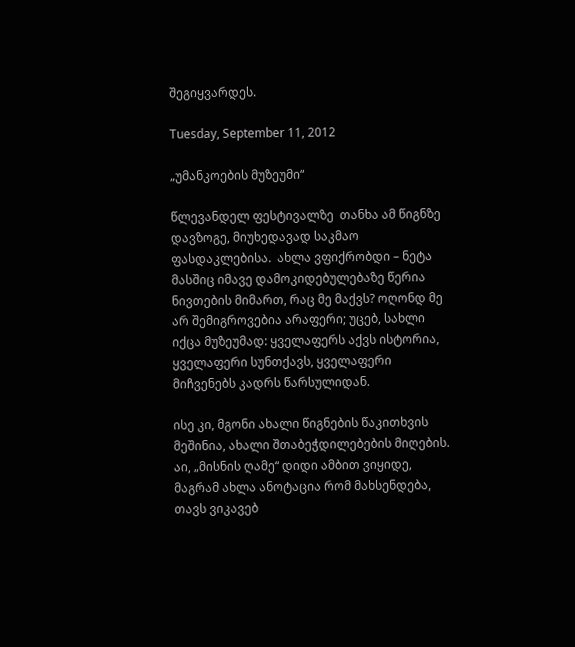შეგიყვარდეს.

Tuesday, September 11, 2012

„უმანკოების მუზეუმი“

წლევანდელ ფესტივალზე  თანხა ამ წიგნზე დავზოგე, მიუხედავად საკმაო ფასდაკლებისა.  ახლა ვფიქრობდი – ნეტა მასშიც იმავე დამოკიდებულებაზე წერია ნივთების მიმართ, რაც მე მაქვს? ოღონდ მე არ შემიგროვებია არაფერი; უცებ, სახლი იქცა მუზეუმად: ყველაფერს აქვს ისტორია, ყველაფერი სუნთქავს, ყველაფერი მიჩვენებს კადრს წარსულიდან.

ისე კი, მგონი ახალი წიგნების წაკითხვის მეშინია, ახალი შთაბეჭდილებების მიღების. აი, „მისნის ღამე“ დიდი ამბით ვიყიდე, მაგრამ ახლა ანოტაცია რომ მახსენდება, თავს ვიკავებ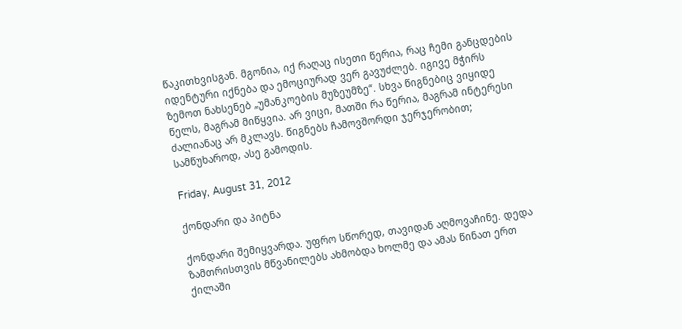წაკითხვისგან. მგონია, იქ რაღაც ისეთი წერია, რაც ჩემი განცდების იდენტური იქნება და ემოციურად ვერ გავუძლებ. იგივე მჭირს ზემოთ ნახსენებ „უმანკოების მუზეუმზე“. სხვა წიგნებიც ვიყიდე წელს, მაგრამ მიწყვია. არ ვიცი, მათში რა წერია, მაგრამ ინტერესი ძალიანაც არ მკლავს. წიგნებს ჩამოვშორდი ჯერჯერობით; სამწუხაროდ, ასე გამოდის.

Friday, August 31, 2012

ქონდარი და პიტნა

ქონდარი შემიყვარდა. უფრო სწორედ, თავიდან აღმოვაჩინე. დედა ზამთრისთვის მწვანილებს ახმობდა ხოლმე და ამას წინათ ერთ ქილაში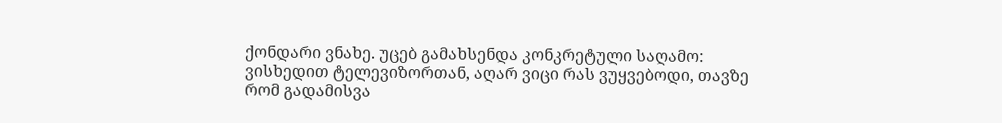ქონდარი ვნახე. უცებ გამახსენდა კონკრეტული საღამო: ვისხედით ტელევიზორთან, აღარ ვიცი რას ვუყვებოდი, თავზე რომ გადამისვა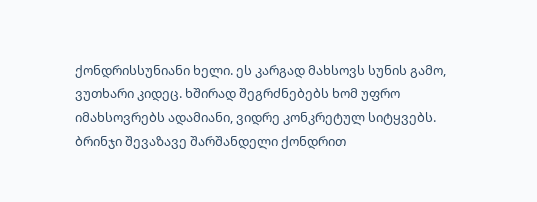ქონდრისსუნიანი ხელი. ეს კარგად მახსოვს სუნის გამო, ვუთხარი კიდეც. ხშირად შეგრძნებებს ხომ უფრო იმახსოვრებს ადამიანი, ვიდრე კონკრეტულ სიტყვებს.
ბრინჯი შევაზავე შარშანდელი ქონდრით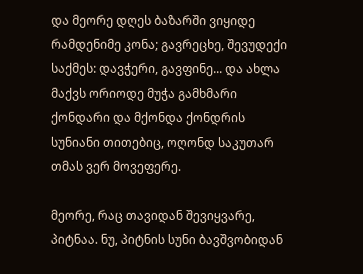და მეორე დღეს ბაზარში ვიყიდე რამდენიმე კონა; გავრეცხე, შევუდექი საქმეს: დავჭერი, გავფინე... და ახლა მაქვს ორიოდე მუჭა გამხმარი ქონდარი და მქონდა ქონდრის სუნიანი თითებიც, ოღონდ საკუთარ თმას ვერ მოვეფერე.

მეორე, რაც თავიდან შევიყვარე, პიტნაა. ნუ, პიტნის სუნი ბავშვობიდან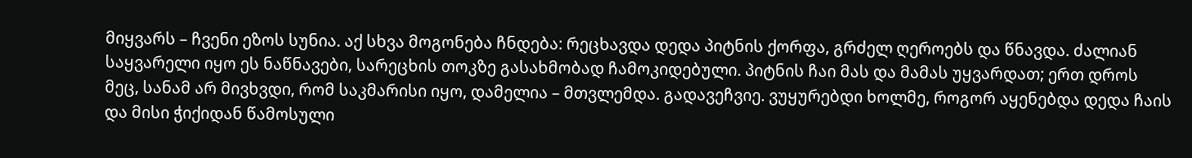მიყვარს – ჩვენი ეზოს სუნია. აქ სხვა მოგონება ჩნდება: რეცხავდა დედა პიტნის ქორფა, გრძელ ღეროებს და წნავდა. ძალიან საყვარელი იყო ეს ნაწნავები, სარეცხის თოკზე გასახმობად ჩამოკიდებული. პიტნის ჩაი მას და მამას უყვარდათ; ერთ დროს მეც, სანამ არ მივხვდი, რომ საკმარისი იყო, დამელია – მთვლემდა. გადავეჩვიე. ვუყურებდი ხოლმე, როგორ აყენებდა დედა ჩაის და მისი ჭიქიდან წამოსული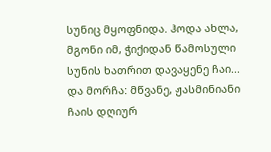სუნიც მყოფნიდა. ჰოდა ახლა, მგონი იმ, ჭიქიდან წამოსული სუნის ხათრით დავაყენე ჩაი... და მორჩა: მწვანე, ჟასმინიანი ჩაის დღიურ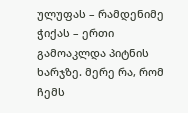ულუფას – რამდენიმე ჭიქას – ერთი გამოაკლდა პიტნის ხარჯზე. მერე რა, რომ ჩემს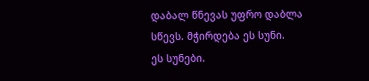დაბალ წნევას უფრო დაბლა სწევს. მჭირდება ეს სუნი.
ეს სუნები.